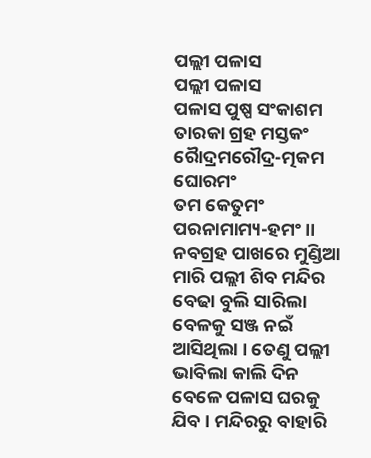ପଲ୍ଲୀ ପଳାସ
ପଲ୍ଲୀ ପଳାସ
ପଳାସ ପୁଷ୍ପ ସଂକାଶମ ତାରକା ଗ୍ରହ ମସ୍ତକଂ
ରୋୖଦ୍ରମରୌଦ୍ର-ତ୍ମକମ ଘୋରମଂ
ତମ କେତୁମଂ ପରନାମାମ୍ୟ-ହମଂ ।।
ନବଗ୍ରହ ପାଖରେ ମୁଣ୍ଡିଆ ମାରି ପଲ୍ଲୀ ଶିବ ମନ୍ଦିର ବେଢା ବୁଲି ସାରିଲା ବେଳକୁ ସଞ୍ଜ ନଇଁ ଆସିଥିଲା । ତେଣୁ ପଲ୍ଲୀ ଭାବିଲା କାଲି ଦିନ ବେଳେ ପଳାସ ଘରକୁ ଯିବ । ମନ୍ଦିରରୁ ବାହାରି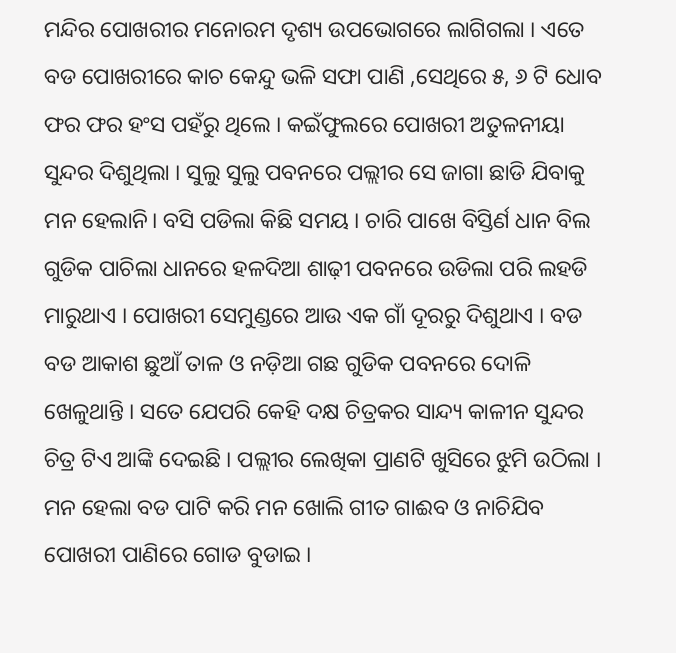ମନ୍ଦିର ପୋଖରୀର ମନୋରମ ଦୃଶ୍ୟ ଉପଭୋଗରେ ଲାଗିଗଲା । ଏତେ ବଡ ପୋଖରୀରେ କାଚ କେନ୍ଦୁ ଭଳି ସଫା ପାଣି ,ସେଥିରେ ୫, ୬ ଟି ଧୋବ ଫର ଫର ହଂସ ପହଁରୁ ଥିଲେ । କଇଁଫୁଲରେ ପୋଖରୀ ଅତୁଳନୀୟା ସୁନ୍ଦର ଦିଶୁଥିଲା । ସୁଲୁ ସୁଲୁ ପବନରେ ପଲ୍ଲୀର ସେ ଜାଗା ଛାଡି ଯିବାକୁ ମନ ହେଲାନି। ବସି ପଡିଲା କିଛି ସମୟ । ଚାରି ପାଖେ ବିସ୍ତିର୍ଣ ଧାନ ବିଲ ଗୁଡିକ ପାଚିଲା ଧାନରେ ହଳଦିଆ ଶାଢ଼ୀ ପବନରେ ଉଡିଲା ପରି ଲହଡି ମାରୁଥାଏ । ପୋଖରୀ ସେମୁଣ୍ଡରେ ଆଉ ଏକ ଗାଁ ଦୂରରୁ ଦିଶୁଥାଏ । ବଡ ବଡ ଆକାଶ ଛୁଆଁ ତାଳ ଓ ନଡ଼ିଆ ଗଛ ଗୁଡିକ ପବନରେ ଦୋଳି ଖେଳୁଥାନ୍ତି । ସତେ ଯେପରି କେହି ଦକ୍ଷ ଚିତ୍ରକର ସାନ୍ଦ୍ୟ କାଳୀନ ସୁନ୍ଦର ଚିତ୍ର ଟିଏ ଆଙ୍କି ଦେଇଛି । ପଲ୍ଲୀର ଲେଖିକା ପ୍ରାଣଟି ଖୁସିରେ ଝୁମି ଉଠିଲା । ମନ ହେଲା ବଡ ପାଟି କରି ମନ ଖୋଲି ଗୀତ ଗାଈବ ଓ ନାଚିଯିବ ପୋଖରୀ ପାଣିରେ ଗୋଡ ବୁଡାଇ ।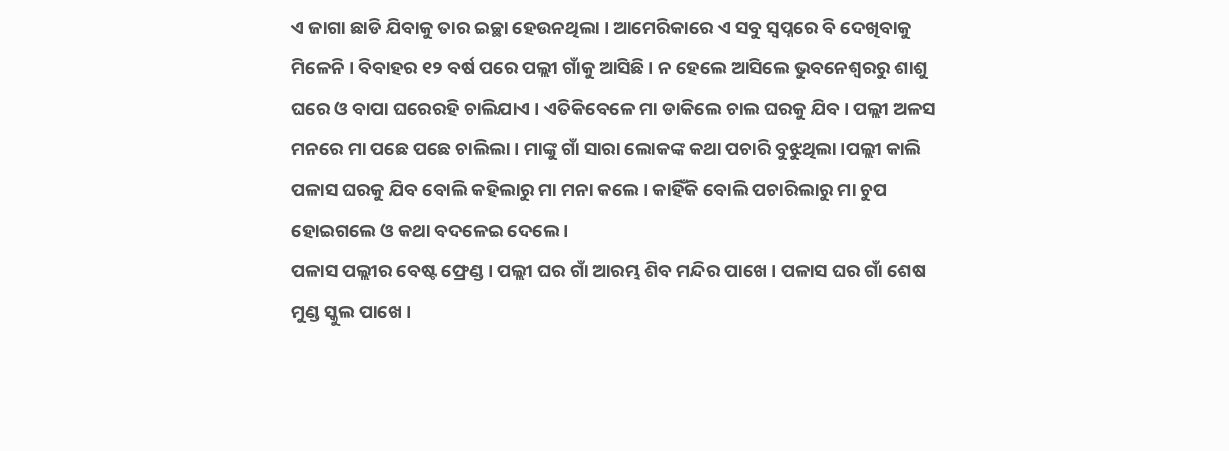ଏ ଜାଗା ଛାଡି ଯିବାକୁ ତାର ଇଚ୍ଛା ହେଉନଥିଲା । ଆମେରିକାରେ ଏ ସବୁ ସ୍ୱପ୍ନରେ ବି ଦେଖିବାକୁ ମିଳେନି । ବିବାହର ୧୨ ବର୍ଷ ପରେ ପଲ୍ଲୀ ଗାଁକୁ ଆସିଛି । ନ ହେଲେ ଆସିଲେ ଭୁବନେଶ୍ୱରରୁ ଶାଶୁ ଘରେ ଓ ବାପା ଘରେରହି ଚାଲିଯାଏ । ଏତିକିବେଳେ ମା ଡାକିଲେ ଚାଲ ଘରକୁ ଯିବ । ପଲ୍ଲୀ ଅଳସ ମନରେ ମା ପଛେ ପଛେ ଚାଲିଲା । ମାଙ୍କୁ ଗାଁ ସାରା ଲୋକଙ୍କ କଥା ପଚାରି ବୁଝୁଥିଲା ।ପଲ୍ଲୀ କାଲି ପଳାସ ଘରକୁ ଯିବ ବୋଲି କହିଲାରୁ ମା ମନା କଲେ । କାହିଁକି ବୋଲି ପଚାରିଲାରୁ ମା ଚୁପ ହୋଇଗଲେ ଓ କଥା ବଦଳେଇ ଦେଲେ ।
ପଳାସ ପଲ୍ଲୀର ବେଷ୍ଟ ଫ୍ରେଣ୍ଡ । ପଲ୍ଲୀ ଘର ଗାଁ ଆରମ୍ଭ ଶିବ ମନ୍ଦିର ପାଖେ । ପଳାସ ଘର ଗାଁ ଶେଷ ମୁଣ୍ଡ ସ୍କୁଲ ପାଖେ ।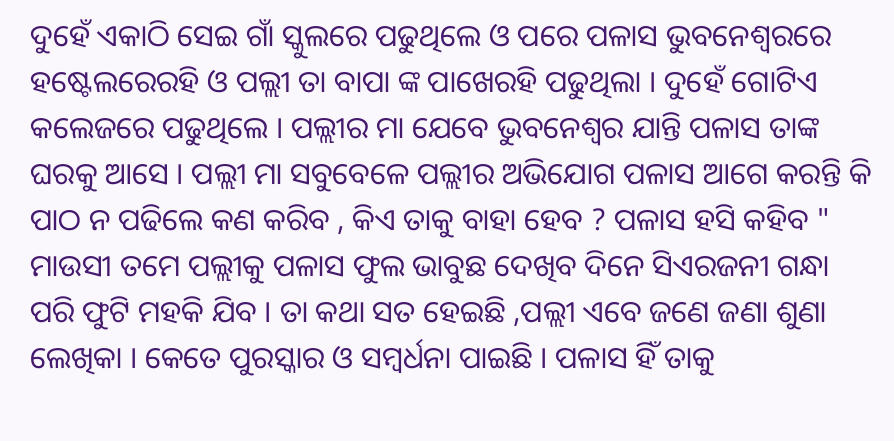ଦୁହେଁ ଏକାଠି ସେଇ ଗାଁ ସ୍କୁଲରେ ପଢୁଥିଲେ ଓ ପରେ ପଳାସ ଭୁବନେଶ୍ୱରରେ ହଷ୍ଟେଲରେରହି ଓ ପଲ୍ଲୀ ତା ବାପା ଙ୍କ ପାଖେରହି ପଢୁଥିଲା । ଦୁହେଁ ଗୋଟିଏ କଲେଜରେ ପଢୁଥିଲେ । ପଲ୍ଲୀର ମା ଯେବେ ଭୁବନେଶ୍ୱର ଯାନ୍ତି ପଳାସ ତାଙ୍କ ଘରକୁ ଆସେ । ପଲ୍ଲୀ ମା ସବୁବେଳେ ପଲ୍ଲୀର ଅଭିଯୋଗ ପଳାସ ଆଗେ କରନ୍ତି କି ପାଠ ନ ପଢିଲେ କଣ କରିବ , କିଏ ତାକୁ ବାହା ହେବ ? ପଳାସ ହସି କହିବ " ମାଉସୀ ତମେ ପଲ୍ଲୀକୁ ପଳାସ ଫୁଲ ଭାବୁଛ ଦେଖିବ ଦିନେ ସିଏରଜନୀ ଗନ୍ଧା ପରି ଫୁଟି ମହକି ଯିବ । ତା କଥା ସତ ହେଇଛି ,ପଲ୍ଲୀ ଏବେ ଜଣେ ଜଣା ଶୁଣା ଲେଖିକା । କେତେ ପୁରସ୍କାର ଓ ସମ୍ବର୍ଧନା ପାଇଛି । ପଳାସ ହିଁ ତାକୁ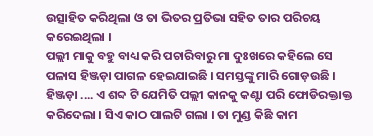ଉତ୍ସାହିତ କରିଥିଲା ଓ ତା ଭିତର ପ୍ରତିଭା ସହିତ ତାର ପରିଚୟ କରେଇଥିଲା ।
ପଲ୍ଲୀ ମାକୁ ବହୁ ବାଧ୍ୟ କରି ପଚାରିବାରୁ ମା ଦୁଃଖରେ କହିଲେ ସେ ପଳାସ ହିଞ୍ଜଡ଼ା ପାଗଳ ହେଇଯାଇଛି । ସମସ୍ତଙ୍କୁ ମାରି ଗୋଡ଼ଉଛି । ହିଞ୍ଜଡ଼ା .... ଏ ଶବ୍ଦ ଟି ଯେମିତି ପଲ୍ଲୀ କାନକୁ କଣ୍ଟା ପରି ଫୋଡିରକ୍ତାକ୍ତ କରିଦେଲା । ସିଏ କାଠ ପାଲଟି ଗଲା । ତା ମୁଣ୍ଡ କିଛି କାମ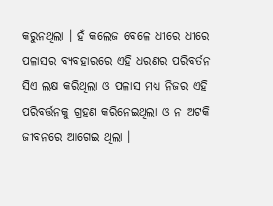କରୁନଥିଲା । ହଁ କଲେଜ ବେଳେ ଧୀରେ ଧୀରେ ପଳାସର ବ୍ୟବହାରରେ ଏହି ଧରଣର ପରିବର୍ତନ ସିଏ ଲକ୍ଷ କରିଥିଲା ଓ ପଳାସ ମଧ୍ୟ ନିଜର ଏହି ପରିବର୍ତ୍ତନକୁ ଗ୍ରହଣ କରିନେଇଥିଲା ଓ ନ ଅଟକି ଜୀବନରେ ଆଗେଇ ଥିଲା ।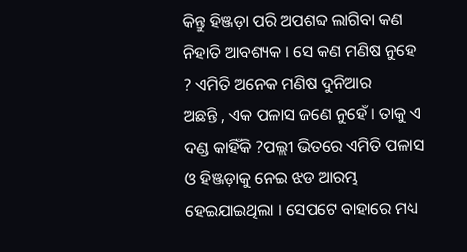କିନ୍ତୁ ହିଞ୍ଜଡ଼ା ପରି ଅପଶବ୍ଦ ଲାଗିବା କଣ ନିହାତି ଆବଶ୍ୟକ । ସେ କଣ ମଣିଷ ନୁହେ ? ଏମିତି ଅନେକ ମଣିଷ ଦୁନିଆର
ଅଛନ୍ତି , ଏକ ପଳାସ ଜଣେ ନୁହେଁ । ତାକୁ ଏ ଦଣ୍ଡ କାହିଁକି ?ପଲ୍ଲୀ ଭିତରେ ଏମିତି ପଳାସ ଓ ହିଞ୍ଜଡ଼ାକୁ ନେଇ ଝଡ ଆରମ୍ଭ ହେଇଯାଇଥିଲା । ସେପଟେ ବାହାରେ ମଧ୍ୟ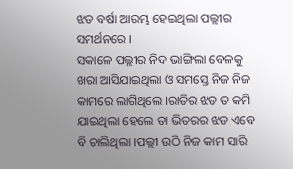ଝଡ ବର୍ଷା ଆରମ୍ଭ ହେଇଥିଲା ପଲ୍ଲୀର ସମର୍ଥନରେ ।
ସକାଳେ ପଲ୍ଲୀର ନିଦ ଭାଙ୍ଗିଲା ବେଳକୁ ଖରା ଆସିଯାଇଥିଲା ଓ ସମସ୍ତେ ନିଜ ନିଜ କାମରେ ଲାଗିଥିଲେ ।ରାତିର ଝଡ ତ କମି ଯାଇଥିଲା ହେଲେ ତା ଭିତରର ଝଡ ଏବେ ବି ଚାଲିଥିଲା ।ପଲ୍ଲୀ ଉଠି ନିଜ କାମ ସାରି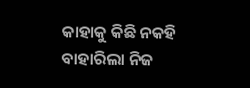କାହାକୁ କିଛି ନକହି ବାହାରିଲା ନିଜ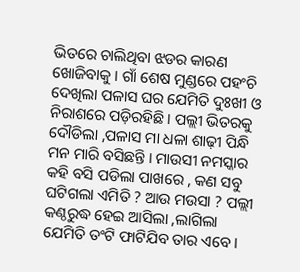ଭିତରେ ଚାଲିଥିବା ଝଡର କାରଣ ଖୋଜିବାକୁ । ଗାଁ ଶେଷ ମୁଣ୍ଡରେ ପହଂଚି ଦେଖିଲା ପଳାସ ଘର ଯେମିତି ଦୁଃଖୀ ଓ ନିରାଶରେ ପଡ଼ିରହିଛି । ପଲ୍ଲୀ ଭିତରକୁ ଦୌଡିଲା ,ପଳାସ ମା ଧଳା ଶାଢ଼ୀ ପିନ୍ଧି ମନ ମାରି ବସିଛନ୍ତି । ମାଉସୀ ନମସ୍କାର କହି ବସି ପଡିଲା ପାଖରେ , କଣ ସବୁ ଘଟିଗଲା ଏମିତି ? ଆଉ ମଉସା ? ପଲ୍ଲୀ କଣ୍ଠରୁଦ୍ଧ ହେଇ ଆସିଲା ,ଲାଗିଲା ଯେମିତି ତଂଟି ଫାଟିଯିବ ତାର ଏବେ ।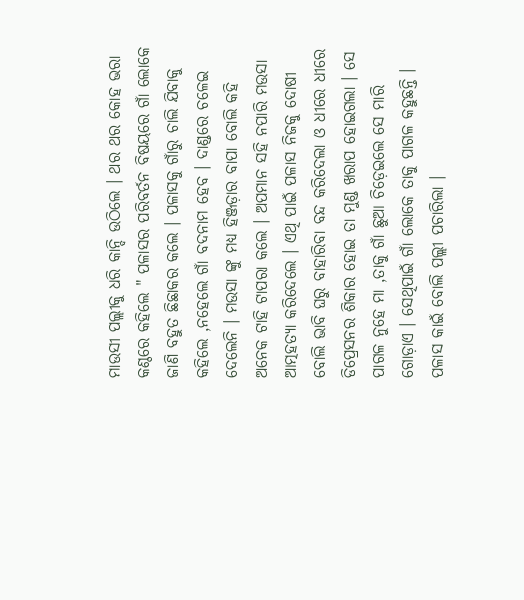ମାଉସୀ ପଲ୍ଲୀକୁ ଧରି କାନ୍ଦି ଉଠିଲେ । ଥର ଥର କୋହ ଭରା କଣ୍ଠରେ କହିଲେ " ପଳାସର ପରିବର୍ତନ ବିଷୟରେ ଗାଁ ଲୋକେ ଜାଣି ବହୁତ ଛିଛାକର କଲେ । ପଳାସକୁ ଗାଁରୁ ଚାଲି ଯିବାକୁ କହିଲେ ,ନହେଲେ ଗାଁ ବଦନାମ ହେବ । ଦାଣ୍ଡରେ ଚଳେଇ ଦେଲେନି । ମଉସା ଙ୍କୁ ମଧ୍ୟ ହିଞ୍ଜଡ଼ାର ବାପା ବୋଲି କହି ଅନେକ ଟାହି ଟାପରା କଲେ । ଅପମାନ ସହି ନପାରି ମଉସା ଆତ୍ମହତ୍ୟା କରିଦେଲେ । ଏଥି ପାଇଁ ପଳାସ ନିଜକୁ ଦୋଷୀ ବୋଲି ଭାବି ଘରୁ ବାହାରିବା ବନ୍ଦ କରିଦେଲା ଓ ଧୀରେ ଧୀରେ ଡିପ୍ରେସନର ଶିକାର ହୋଇ ତା ମୁଣ୍ଡ ଖରାପ ହୋଇଗଲା । ସେ ପାଗଳ ନୁହେ ମା ,ତାକୁ ଗାଁ ଛୁଆ ଚିଡ଼େଇଲେ ସେ ମାରି ଗୋଡ଼ାଏ । ସେଥିପାଇଁ ଗାଁ ଲୋକେ ତାକୁ ପାଗଳ କହୁଛନ୍ତି । ପଳାସ କାଇଁ ବୋଲି ପଲ୍ଲୀ ପଚାରିଲା ।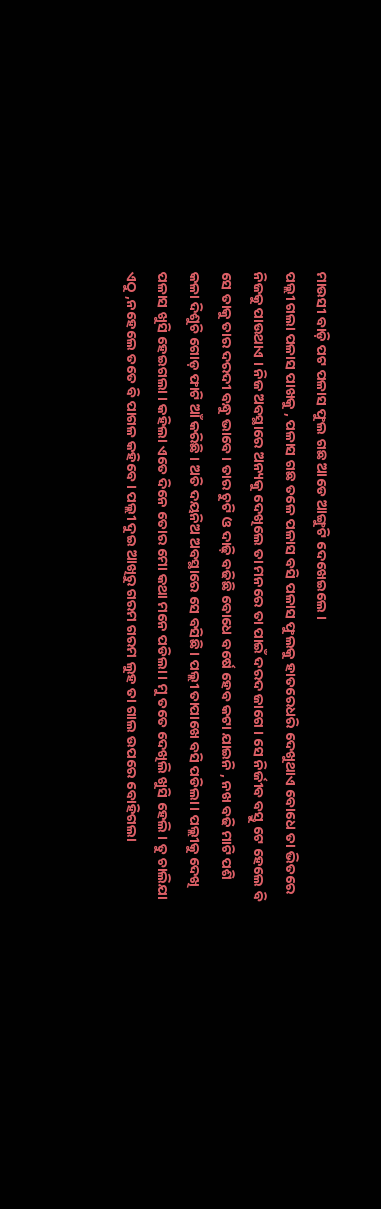ମାଉସୀ ବାଡ଼ି ପଟ ପଳାସ ଫୁଲ ଗଛ ଆଡେ ଆଙ୍ଗୁଟି ଦେଖେଇଲେ ।
ପଲ୍ଲୀ ଗଲା ପଳାସ ପାଖକୁ , ପଳାସ ଗଛ ତଳେ ପଳାସ ବସି ପଳାସ ଫୁଲକୁ ହାତରେଧରି ଦେଖୁଥାଏ ବୋଧେ ତା ଭିତରେ ନିଜକୁ ପାଉଥାଏ । ନିଜ ଅବସ୍ଥାରେ ଅନ୍ୟକୁ ଦେଖିଲେ ତା ମନରେ ତା ପାଇଁ ଦରଦ ଜାଗେ । ସେ ନିର୍ଜୀବ ବସ୍ତୁ ଟେ ହେଲେ ବି ସେ ତାକୁ ତାର ଦରଦୀ ବନ୍ଧୁ ଭାବେ । ତାର ଚୁଟି ଓ ଦାଢ଼ି ବଢିଛି ବୋଧେ ବର୍ଷେ ହେବ କଟା ଯାଇନି , ନଖ ବଢି ମାଟି ପଶି କଳା ଦିଶୁଚି ଗୋଡ଼ ଫାଟି ଆଁ କରିଛି । ଅତି ଦୟନିଅ ଅବସ୍ଥାରେ ସେ ବସିଛି । ପଲ୍ଲୀ ତାପାଖେ ବସି ପଡିଲା । ପଲ୍ଲୀକୁ ଦେଖି ପଳାସ ଖୁସି ହେଇଗଲା । କହିଲା ଏତେ ଦିନେ ତୋର ମୋ କଥା ମନେ ପଡିଲା । ମୁ ତତେ ଦେଖିଲି ଖୁସି ହେଲି । ତୁ ଚାଲିଯା ଏଠୁ ,ନହେଲେ ତତେ ବି ପାଗଳ କହିବେ । ପଲ୍ଲୀ ଦୁଇ ଆଖିରୁ ଗରମ ଗରମ ଲୁହ ତା ଗାଲ ଉପରେ ବୋହିଗଲା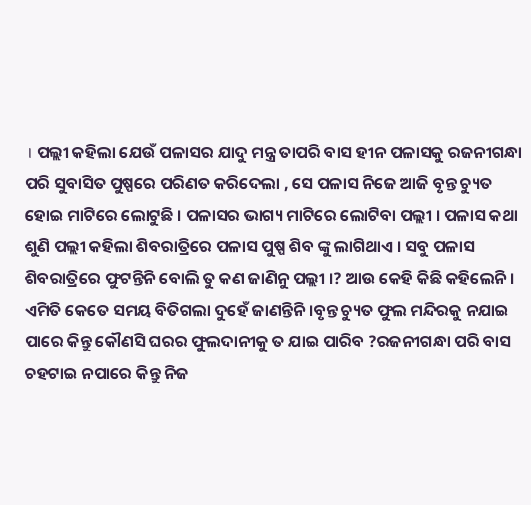। ପଲ୍ଲୀ କହିଲା ଯେଉଁ ପଳାସର ଯାଦୁ ମନ୍ତ୍ର ତାପରି ବାସ ହୀନ ପଳାସକୁ ରଜନୀଗନ୍ଧା ପରି ସୁବାସିତ ପୁଷ୍ପରେ ପରିଣତ କରିଦେଲା , ସେ ପଳାସ ନିଜେ ଆଜି ବୃନ୍ତ ଚ୍ୟୁତ ହୋଇ ମାଟିରେ ଲୋଟୁଛି । ପଳାସର ଭାଗ୍ୟ ମାଟିରେ ଲୋଟିବା ପଲ୍ଲୀ । ପଳାସ କଥା ଶୁଣି ପଲ୍ଲୀ କହିଲା ଶିବରାତ୍ରିରେ ପଳାସ ପୁଷ୍ପ ଶିବ ଙ୍କୁ ଲାଗିଥାଏ । ସବୁ ପଳାସ ଶିବରାତ୍ରିରେ ଫୁଟନ୍ତିନି ବୋଲି ତୁ କଣ ଜାଣିନୁ ପଲ୍ଲୀ ।? ଆଉ କେହି କିଛି କହିଲେନି । ଏମିତି କେତେ ସମୟ ବିତିଗଲା ଦୁହେଁ ଜାଣନ୍ତିନି ।ବୃନ୍ତ ଚ୍ୟୁତ ଫୁଲ ମନ୍ଦିରକୁ ନଯାଇ ପାରେ କିନ୍ତୁ କୌଣସି ଘରର ଫୁଲଦାନୀକୁ ତ ଯାଇ ପାରିବ ?ରଜନୀଗନ୍ଧା ପରି ବାସ ଚହଟାଇ ନପାରେ କିନ୍ତୁ ନିଜ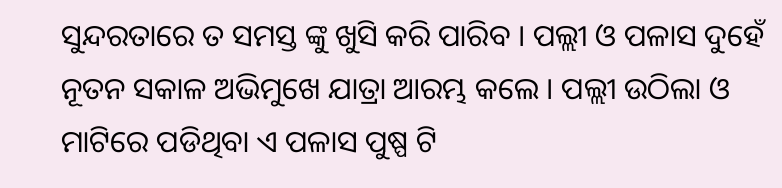ସୁନ୍ଦରତାରେ ତ ସମସ୍ତ ଙ୍କୁ ଖୁସି କରି ପାରିବ । ପଲ୍ଲୀ ଓ ପଳାସ ଦୁହେଁ ନୂତନ ସକାଳ ଅଭିମୁଖେ ଯାତ୍ରା ଆରମ୍ଭ କଲେ । ପଲ୍ଲୀ ଉଠିଲା ଓ ମାଟିରେ ପଡିଥିବା ଏ ପଳାସ ପୁଷ୍ପ ଟି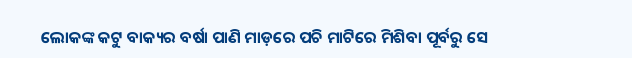ଲୋକଙ୍କ କଟୁ ବାକ୍ୟର ବର୍ଷା ପାଣି ମାଡ଼ରେ ପଚି ମାଟିରେ ମିଶିବା ପୂର୍ବରୁ ସେ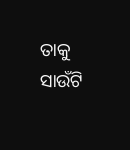ତାକୁ ସାଉଁଟି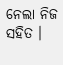ନେଲା ନିଜ ସହିତ ।